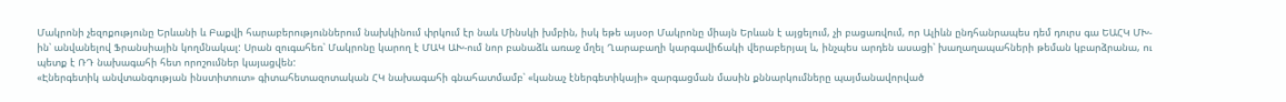Մակրոնի չեզոքությունը Երևանի և Բաքվի հարաբերություններում նախկինում փրկում էր նաև Մինսկի խմբին, իսկ եթե այսօր Մակրոնը միայն Երևան է այցելում, չի բացառվում, որ Ալիևն ընդհանրապես դեմ դուրս գա ԵԱՀԿ ՄԽ-ին՝ անվանելով Ֆրանսիային կողմնակալ: Սրան զուգահեռ՝ Մակրոնը կարող է ՄԱԿ ԱԽ-ում նոր բանաձև առաջ մղել Ղարաբաղի կարգավիճակի վերաբերյալ և, ինչպես արդեն ասացի՝ խաղաղապահների թեման կբարձրանա, ու պետք է ՌԴ նախագահի հետ որոշումներ կայացվեն:
«Էներգետիկ անվտանգության ինստիտուտ» գիտահետազոտական ՀԿ նախագահի գնահատմամբ՝ «կանաչ էներգետիկայի» զարգացման մասին քննարկումները պայմանավորված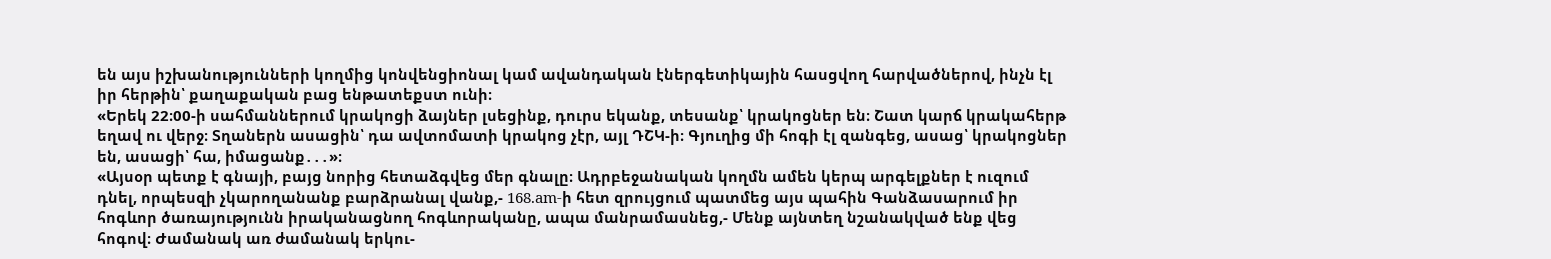են այս իշխանությունների կողմից կոնվենցիոնալ կամ ավանդական էներգետիկային հասցվող հարվածներով, ինչն էլ իր հերթին՝ քաղաքական բաց ենթատեքստ ունի։
«Երեկ 22։00-ի սահմաններում կրակոցի ձայներ լսեցինք, դուրս եկանք, տեսանք՝ կրակոցներ են։ Շատ կարճ կրակահերթ եղավ ու վերջ։ Տղաներն ասացին՝ դա ավտոմատի կրակոց չէր, այլ ԴՇԿ-ի։ Գյուղից մի հոգի էլ զանգեց, ասաց՝ կրակոցներ են, ասացի՝ հա, իմացանք․․․»։
«Այսօր պետք է գնայի, բայց նորից հետաձգվեց մեր գնալը։ Ադրբեջանական կողմն ամեն կերպ արգելքներ է ուզում դնել, որպեսզի չկարողանանք բարձրանալ վանք,- 168.am-ի հետ զրույցում պատմեց այս պահին Գանձասարում իր հոգևոր ծառայությունն իրականացնող հոգևորականը, ապա մանրամասնեց,- Մենք այնտեղ նշանակված ենք վեց հոգով։ Ժամանակ առ ժամանակ երկու-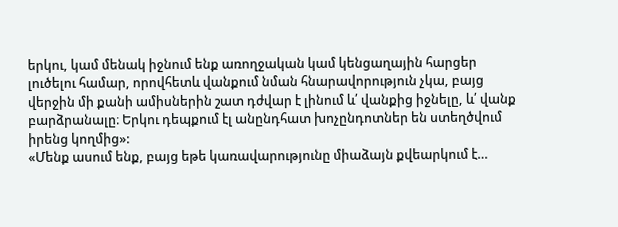երկու, կամ մենակ իջնում ենք առողջական կամ կենցաղային հարցեր լուծելու համար, որովհետև վանքում նման հնարավորություն չկա, բայց վերջին մի քանի ամիսներին շատ դժվար է լինում և՛ վանքից իջնելը, և՛ վանք բարձրանալը։ Երկու դեպքում էլ անընդհատ խոչընդոտներ են ստեղծվում իրենց կողմից»:
«Մենք ասում ենք, բայց եթե կառավարությունը միաձայն քվեարկում է…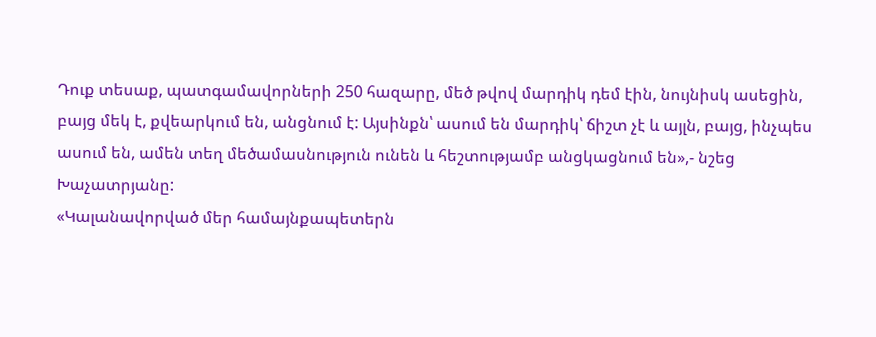Դուք տեսաք, պատգամավորների 250 հազարը, մեծ թվով մարդիկ դեմ էին, նույնիսկ ասեցին, բայց մեկ է, քվեարկում են, անցնում է: Այսինքն՝ ասում են մարդիկ՝ ճիշտ չէ և այլն, բայց, ինչպես ասում են, ամեն տեղ մեծամասնություն ունեն և հեշտությամբ անցկացնում են»,- նշեց Խաչատրյանը:
«Կալանավորված մեր համայնքապետերն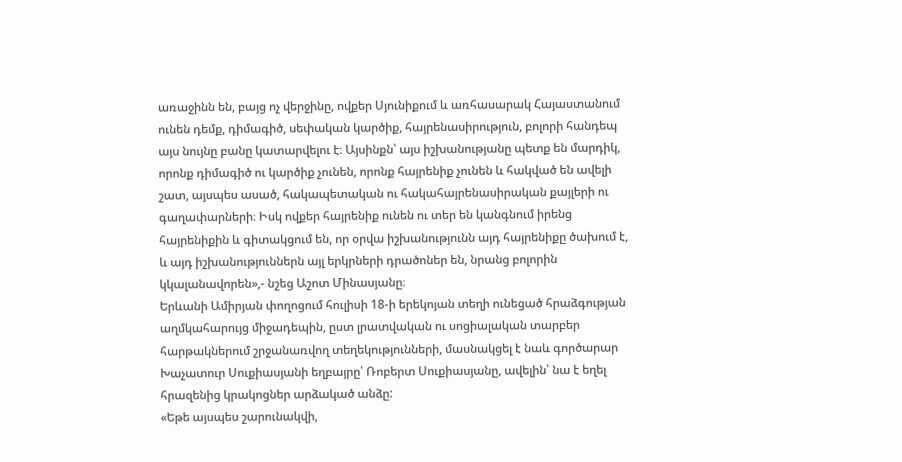առաջինն են, բայց ոչ վերջինը, ովքեր Սյունիքում և առհասարակ Հայաստանում ունեն դեմք, դիմագիծ, սեփական կարծիք, հայրենասիրություն, բոլորի հանդեպ այս նույնը բանը կատարվելու է։ Այսինքն՝ այս իշխանությանը պետք են մարդիկ, որոնք դիմագիծ ու կարծիք չունեն, որոնք հայրենիք չունեն և հակված են ավելի շատ, այսպես ասած, հակապետական ու հակահայրենասիրական քայլերի ու գաղափարների։ Իսկ ովքեր հայրենիք ունեն ու տեր են կանգնում իրենց հայրենիքին և գիտակցում են, որ օրվա իշխանությունն այդ հայրենիքը ծախում է, և այդ իշխանություններն այլ երկրների դրածոներ են, նրանց բոլորին կկալանավորեն»,- նշեց Աշոտ Մինասյանը։
Երևանի Ամիրյան փողոցում հուլիսի 18-ի երեկոյան տեղի ունեցած հրաձգության աղմկահարույց միջադեպին, ըստ լրատվական ու սոցիալական տարբեր հարթակներում շրջանառվող տեղեկությունների, մասնակցել է նաև գործարար Խաչատուր Սուքիասյանի եղբայրը՝ Ռոբերտ Սուքիասյանը, ավելին՝ նա է եղել հրազենից կրակոցներ արձակած անձը:
«Եթե այսպես շարունակվի,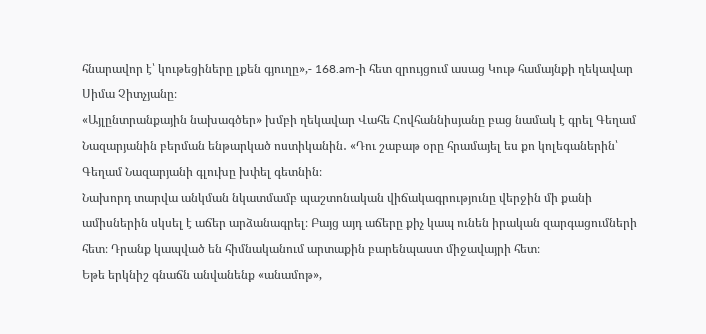հնարավոր է՝ կութեցիները լքեն գյուղը»,- 168.am-ի հետ զրույցում ասաց Կութ համայնքի ղեկավար Սիմա Չիտչյանը։
«Այլընտրանքային նախագծեր» խմբի ղեկավար Վահե Հովհաննիսյանը բաց նամակ է գրել Գեղամ Նազարյանին բերման ենթարկած ոստիկանին․ «Դու շաբաթ օրը հրամայել ես քո կոլեգաներին՝ Գեղամ Նազարյանի գլուխը խփել գետնին։
Նախորդ տարվա անկման նկատմամբ պաշտոնական վիճակագրությունը վերջին մի քանի ամիսներին սկսել է աճեր արձանագրել։ Բայց այդ աճերը քիչ կապ ունեն իրական զարգացումների հետ։ Դրանք կապված են հիմնականում արտաքին բարենպաստ միջավայրի հետ։
Եթե երկնիշ գնաճն անվանենք «անամոթ»,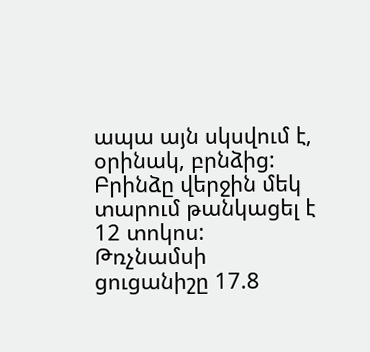ապա այն սկսվում է, օրինակ, բրնձից: Բրինձը վերջին մեկ տարում թանկացել է 12 տոկոս: Թռչնամսի ցուցանիշը 17.8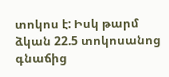տոկոս է: Իսկ թարմ ձկան 22.5 տոկոսանոց գնաճից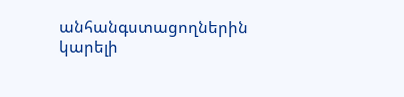անհանգստացողներին կարելի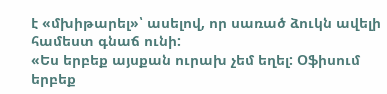է «մխիթարել»՝ ասելով, որ սառած ձուկն ավելի համեստ գնաճ ունի:
«Ես երբեք այսքան ուրախ չեմ եղել: Օֆիսում երբեք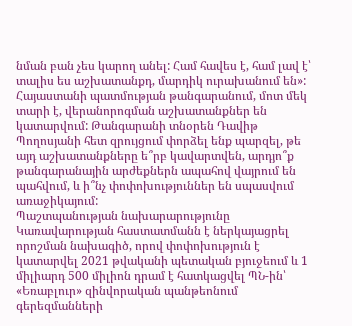նման բան չես կարող անել: Համ հավես է, համ լավ է՝ տալիս ես աշխատանքդ, մարդիկ ուրախանում են»:
Հայաստանի պատմության թանգարանում, մոտ մեկ տարի է, վերանորոգման աշխատանքներ են կատարվում: Թանգարանի տնօրեն Դավիթ Պողոսյանի հետ զրույցում փորձել ենք պարզել, թե այդ աշխատանքները ե՞րբ կավարտվեն, արդյո՞ք թանգարանային արժեքներն ապահով վայրում են պահվում, և ի՞նչ փոփոխություններ են սպասվում առաջիկայում:
Պաշտպանության նախարարությունը Կառավարության հաստատմանն է ներկայացրել որոշման նախագիծ, որով փոփոխություն է կատարվել 2021 թվականի պետական բյուջեում և 1 միլիարդ 500 միլիոն դրամ է հատկացվել ՊՆ-ին՝ «Եռաբլուր» զինվորական պանթեոնում գերեզմանների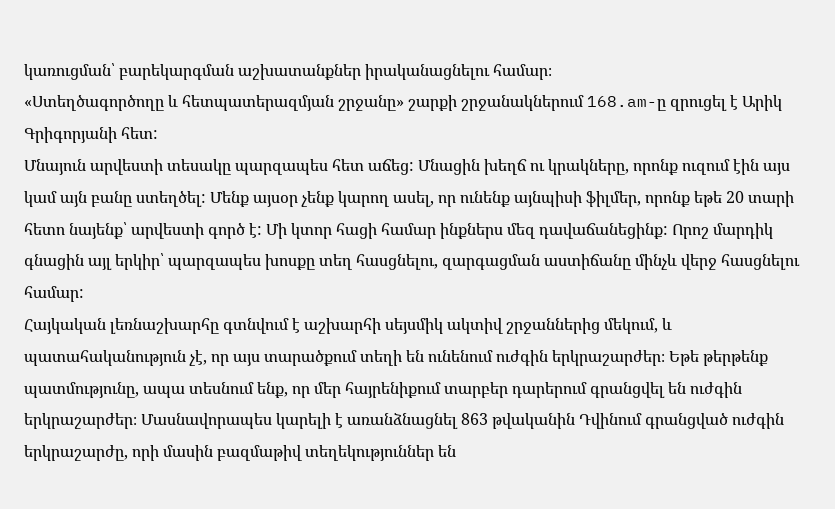կառուցման՝ բարեկարգման աշխատանքներ իրականացնելու համար։
«Ստեղծագործողը և հետպատերազմյան շրջանը» շարքի շրջանակներում 168.am-ը զրուցել է Արիկ Գրիգորյանի հետ:
Մնայուն արվեստի տեսակը պարզապես հետ աճեց: Մնացին խեղճ ու կրակները, որոնք ուզում էին այս կամ այն բանը ստեղծել: Մենք այսօր չենք կարող ասել, որ ունենք այնպիսի ֆիլմեր, որոնք եթե 20 տարի հետո նայենք՝ արվեստի գործ է: Մի կտոր հացի համար ինքներս մեզ դավաճանեցինք: Որոշ մարդիկ գնացին այլ երկիր՝ պարզապես խոսքը տեղ հասցնելու, զարգացման աստիճանը մինչև վերջ հասցնելու համար:
Հայկական լեռնաշխարհը գտնվում է աշխարհի սեյսմիկ ակտիվ շրջաններից մեկում, և պատահականություն չէ, որ այս տարածքում տեղի են ունենում ուժգին երկրաշարժեր։ Եթե թերթենք պատմությունը, ապա տեսնում ենք, որ մեր հայրենիքում տարբեր դարերում գրանցվել են ուժգին երկրաշարժեր։ Մասնավորապես կարելի է առանձնացնել 863 թվականին Դվինում գրանցված ուժգին երկրաշարժը, որի մասին բազմաթիվ տեղեկություններ են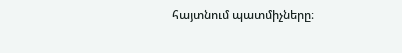հայտնում պատմիչները։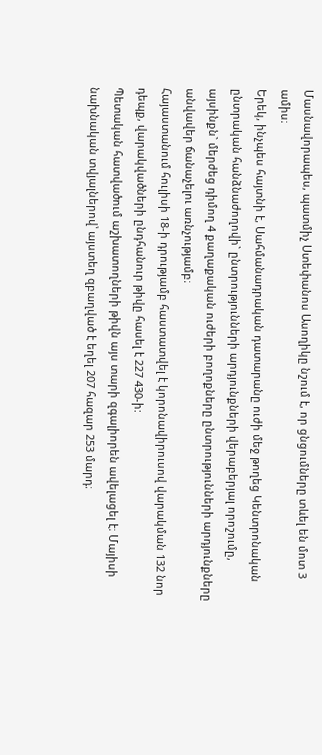Մասնավորապես, պատմիչ Ստեփանոս Ասողիկը նշում է, որ ցնցումները տևել են մոտ 3 ամիս։
Երեկ, ինչպես հայտնի է, Սահմանադրական դատարանը ուժի մեջ թողեց Կենտրոնական ընտրական հանձնաժողովի` ընտրությունների արդյունքների վերաբերյալ որոշումը, այսինքն` մերժեց դիմող 4 քաղաքական ուժերի բողոքները ընտրությունների արդյունքները անվավեր ճանաչելու առնչությամբ։
Հայաստանում հուլիսի 18-ի դրությամբ հաստատվել է կորոնավիրուսով վարակման 132 նոր դեպք, վարակվածների ընդհանուր թիվը հասել է 227 430-ի:
Պետական հատվածում աշխատողների թիվն այս տարի զգալիորեն ավելացել է։ Մայիսի նախնական տվյալներով՝ այստեղ զբաղված է եղել 207 հազար 253 մարդ։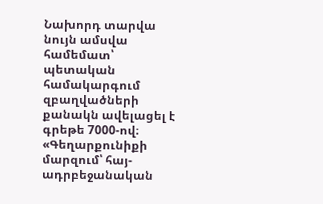Նախորդ տարվա նույն ամսվա համեմատ՝ պետական համակարգում զբաղվածների քանակն ավելացել է գրեթե 7000-ով։
«Գեղարքունիքի մարզում՝ հայ-ադրբեջանական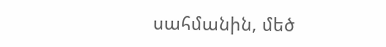սահմանին, մեծ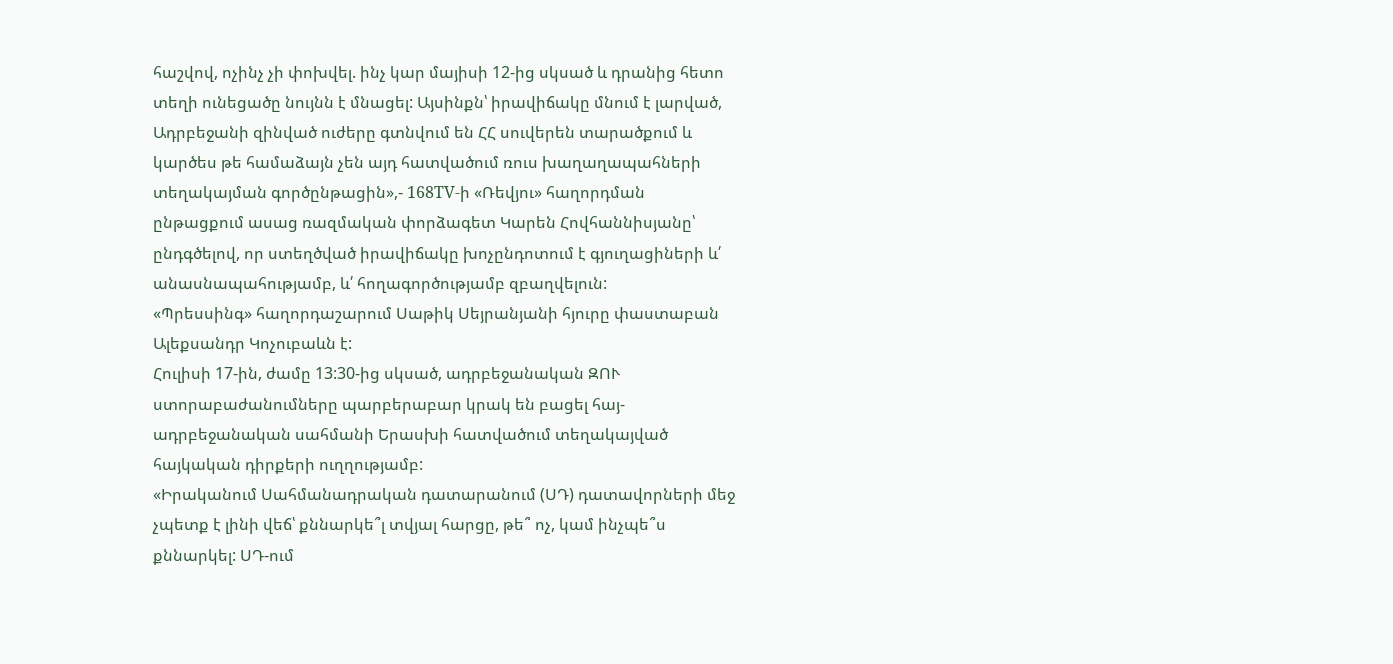հաշվով, ոչինչ չի փոխվել. ինչ կար մայիսի 12-ից սկսած և դրանից հետո տեղի ունեցածը նույնն է մնացել: Այսինքն՝ իրավիճակը մնում է լարված, Ադրբեջանի զինված ուժերը գտնվում են ՀՀ սուվերեն տարածքում և կարծես թե համաձայն չեն այդ հատվածում ռուս խաղաղապահների տեղակայման գործընթացին»,- 168TV-ի «Ռեվյու» հաղորդման ընթացքում ասաց ռազմական փորձագետ Կարեն Հովհաննիսյանը՝ ընդգծելով, որ ստեղծված իրավիճակը խոչընդոտում է գյուղացիների և՛ անասնապահությամբ, և՛ հողագործությամբ զբաղվելուն:
«Պրեսսինգ» հաղորդաշարում Սաթիկ Սեյրանյանի հյուրը փաստաբան Ալեքսանդր Կոչուբաևն է:
Հուլիսի 17-ին, ժամը 13:30-ից սկսած, ադրբեջանական ԶՈՒ ստորաբաժանումները պարբերաբար կրակ են բացել հայ-ադրբեջանական սահմանի Երասխի հատվածում տեղակայված հայկական դիրքերի ուղղությամբ:
«Իրականում Սահմանադրական դատարանում (ՍԴ) դատավորների մեջ չպետք է լինի վեճ՝ քննարկե՞լ տվյալ հարցը, թե՞ ոչ, կամ ինչպե՞ս քննարկել: ՍԴ-ում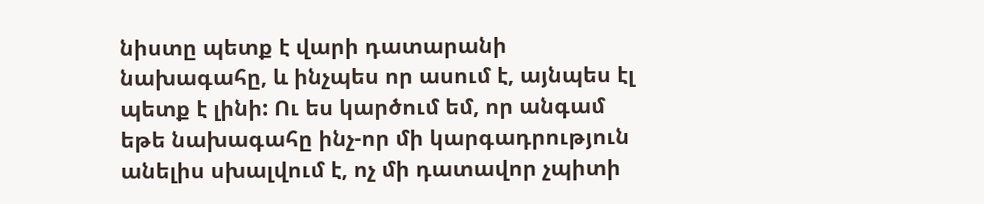նիստը պետք է վարի դատարանի նախագահը, և ինչպես որ ասում է, այնպես էլ պետք է լինի: Ու ես կարծում եմ, որ անգամ եթե նախագահը ինչ-որ մի կարգադրություն անելիս սխալվում է, ոչ մի դատավոր չպիտի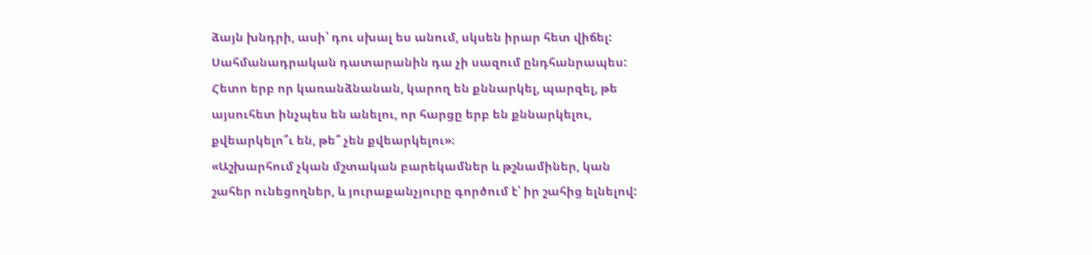ձայն խնդրի, ասի՝ դու սխալ ես անում, սկսեն իրար հետ վիճել: Սահմանադրական դատարանին դա չի սազում ընդհանրապես: Հետո երբ որ կառանձնանան, կարող են քննարկել, պարզել, թե այսուհետ ինչպես են անելու, որ հարցը երբ են քննարկելու, քվեարկելո՞ւ են, թե՞ չեն քվեարկելու»։
«Աշխարհում չկան մշտական բարեկամներ և թշնամիներ, կան շահեր ունեցողներ, և յուրաքանչյուրը գործում է՝ իր շահից ելնելով: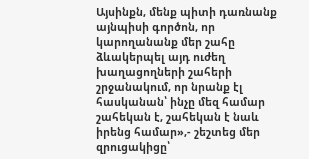Այսինքն, մենք պիտի դառնանք այնպիսի գործոն, որ կարողանանք մեր շահը ձևակերպել այդ ուժեղ խաղացողների շահերի շրջանակում, որ նրանք էլ հասկանան՝ ինչը մեզ համար շահեկան է, շահեկան է նաև իրենց համար»,- շեշտեց մեր զրուցակիցը՝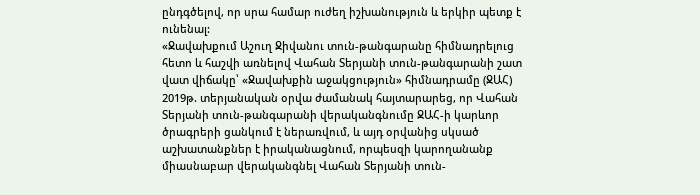ընդգծելով, որ սրա համար ուժեղ իշխանություն և երկիր պետք է ունենալ:
«Ջավախքում Աշուղ Ջիվանու տուն-թանգարանը հիմնադրելուց հետո և հաշվի առնելով Վահան Տերյանի տուն-թանգարանի շատ վատ վիճակը՝ «Ջավախքին աջակցություն» հիմնադրամը (ՋԱՀ) 2019թ. տերյանական օրվա ժամանակ հայտարարեց, որ Վահան Տերյանի տուն-թանգարանի վերականգնումը ՋԱՀ-ի կարևոր ծրագրերի ցանկում է ներառվում, և այդ օրվանից սկսած աշխատանքներ է իրականացնում, որպեսզի կարողանանք միասնաբար վերականգնել Վահան Տերյանի տուն-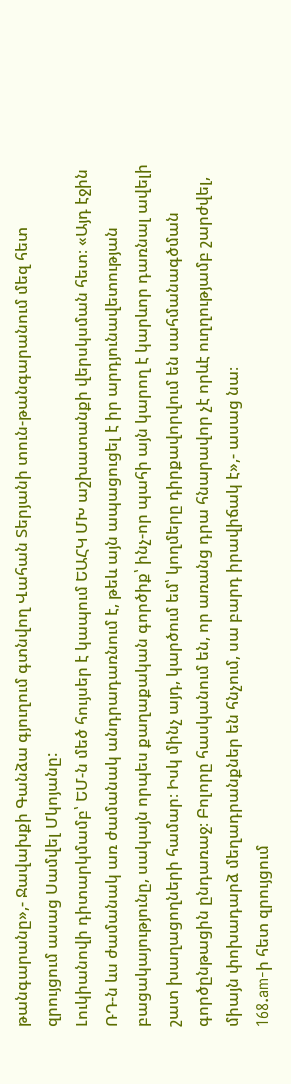թանգարանը»,- Ջավախքի Գանձա գյուղում գտնվող Վահան Տերյանի տուն-թանգարանում մեզ հետ զրույցում ասաց Սամվել Մկոյանը:
Լուկիանովի դիտարկմամբ՝ ԵՄ-ն մեծ հույսեր է կապում ԵԱՀԿ ՄԽ աշխատանքի վերսկսման հետ։ «Այդ էջին ՌԴ-ն ևս ժամանակ առ ժամանակ անդրադառնում է, թեև այն ապացուցել է իր արդյունավետության բացակայությունը, սակայն որպես քաղաքական գործիք՝ ինչ-որ պահի այն կարող է կարևոր դառնալ ավելի շատ խաղացողների համար։ Իսկ մինչ այդ, կարծում եմ՝ կողմերը դիրքավորվում են սահմանագծման գործընթացին ընդառաջ։ Բոլորը հասկանում են, որ առանց դրա հնարավոր չէ որևէ ուղղությամբ շարժվել, միայն փոխադարձ մեղադրանքներ են հնչում, սա բարդ իրավիճակ է»,- ասաց նա։
168.am-ի հետ զրույցում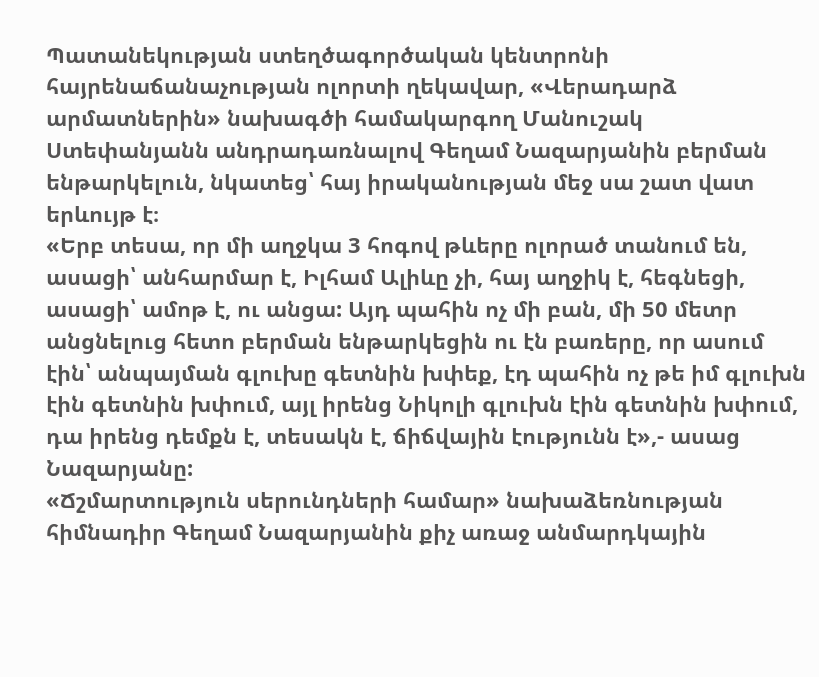Պատանեկության ստեղծագործական կենտրոնի հայրենաճանաչության ոլորտի ղեկավար, «Վերադարձ արմատներին» նախագծի համակարգող Մանուշակ Ստեփանյանն անդրադառնալով Գեղամ Նազարյանին բերման ենթարկելուն, նկատեց՝ հայ իրականության մեջ սա շատ վատ երևույթ է։
«Երբ տեսա, որ մի աղջկա 3 հոգով թևերը ոլորած տանում են, ասացի՝ անհարմար է, Իլհամ Ալիևը չի, հայ աղջիկ է, հեգնեցի, ասացի՝ ամոթ է, ու անցա: Այդ պահին ոչ մի բան, մի 50 մետր անցնելուց հետո բերման ենթարկեցին ու էն բառերը, որ ասում էին՝ անպայման գլուխը գետնին խփեք, էդ պահին ոչ թե իմ գլուխն էին գետնին խփում, այլ իրենց Նիկոլի գլուխն էին գետնին խփում, դա իրենց դեմքն է, տեսակն է, ճիճվային էությունն է»,- ասաց Նազարյանը:
«Ճշմարտություն սերունդների համար» նախաձեռնության հիմնադիր Գեղամ Նազարյանին քիչ առաջ անմարդկային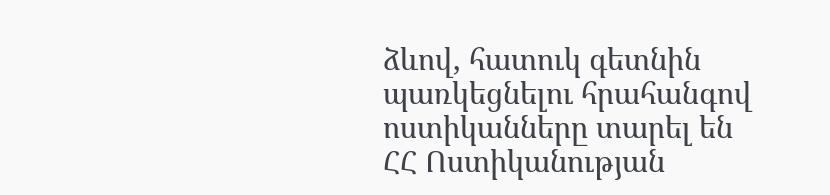ձևով, հատուկ գետնին պառկեցնելու հրահանգով ոստիկանները տարել են ՀՀ Ոստիկանության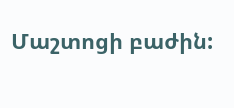Մաշտոցի բաժին: